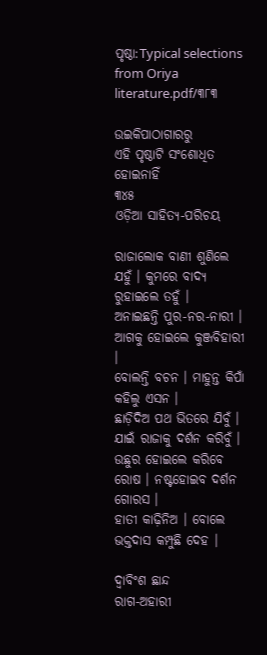ପୃଷ୍ଠା:Typical selections from Oriya literature.pdf/୩୮୩

ଉଇକିପାଠାଗାର‌ରୁ
ଏହି ପୃଷ୍ଠାଟି ସଂଶୋଧିତ ହୋଇନାହିଁ
୩୪୫
ଓଡ଼ିଆ ସାହିତ୍ୟ-ପରିଚୟ

ରାଜାଲୋକ ବାଣୀ ଶୁଣିଲେ ଯହୁଁ । କୁମରେ ବାଦ୍ୟ ରୁହାଇଲେ ତହୁଁ ।
ଅନାଇଛନ୍ତି ପୁର-ନର-ନାରୀ । ଆଗକୁ ହୋଇଲେ କୁଞ୍ଜବିହାରୀ ।
ବୋଲନ୍ତି ବଚନ । ମାହୁନ୍ତ କିପାଁ କହିଲୁ ଏସନ ।
ଛାଡ଼ିଦିଅ ପଥ ଭିତରେ ଯିବୁଁ । ଯାଇଁ ରାଜାକୁ ଦର୍ଶନ କରିବୁଁ ।
ଉଛୁର ହୋଇଲେ କରିବେ ରୋଷ । ନଷ୍ଟହୋଇବ ଦର୍ଶନ ଗୋରସ ।
ହାତୀ କାଢ଼ିନିଅ । ବୋଲେ ଭକ୍ତଦାସ କମ୍ପୁଛି ଦେହ ।

ଦ୍ୱାବିଂଶ ଛାନ୍ଦ
ରାଗ-ଅହାରୀ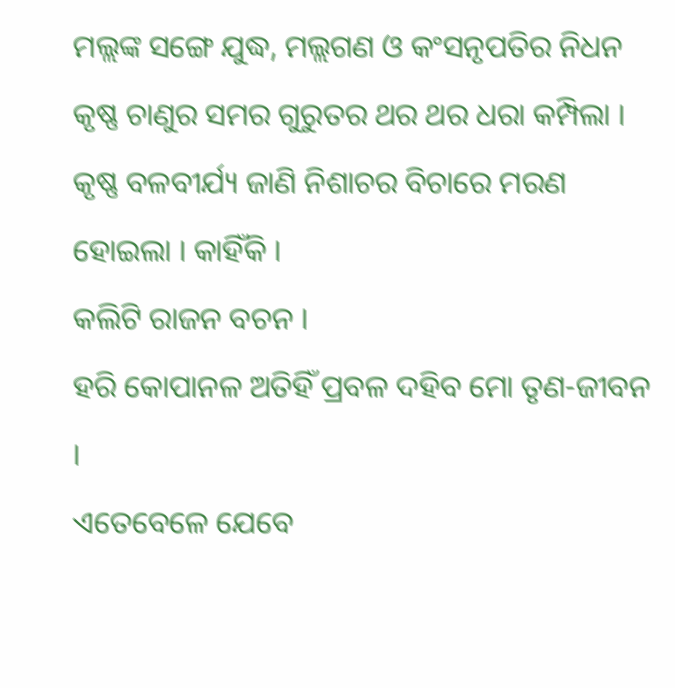ମଲ୍ଲଙ୍କ ସଙ୍ଗେ ଯୁଦ୍ଧ, ମଲ୍ଲଗଣ ଓ କଂସନୃପତିର ନିଧନ
କୃଷ୍ଣ ଚାଣୁର ସମର ଗୁରୁତର ଥର ଥର ଧରା କମ୍ପିଲା ।
କୃଷ୍ଣ ବଳବୀର୍ଯ୍ୟ ଜାଣି ନିଶାଚର ବିଚାରେ ମରଣ ହୋଇଲା । କାହିଁକି ।
କଲିଟି ରାଜନ ବଚନ ।
ହରି କୋପାନଳ ଅତିହିଁ ପ୍ରବଳ ଦହିବ ମୋ ତୃଣ-ଜୀବନ ।
ଏତେବେଳେ ଯେବେ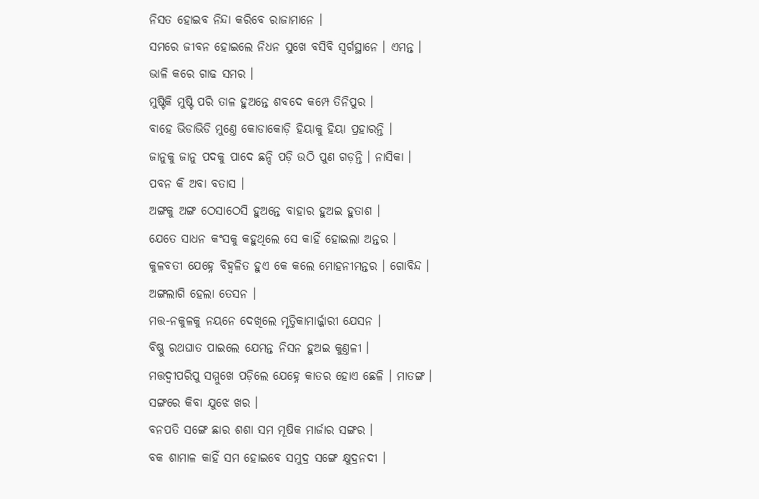ନିସତ ହୋଇବ ନିନ୍ଦା କରିବେ ରାଜାମାନେ ।
ସମରେ ଜୀବନ ହୋଇଲେ ନିଧନ ସୁଖେ ବସିବି ସ୍ୱର୍ଗସ୍ଥାନେ । ଏମନ୍ତ ।
ଭାଳି କରେ ଗାଢ ସମର ।
ମୁଷ୍ଟିକି ମୁଷ୍ଟି ପରି ତାଳ ହୁଅନ୍ତେ ଶବଦେ କମ୍ପେ ତିନିପୁର ।
ବାହେ ଭିଡାଭିଡି ମୁଣ୍ତେ କୋଡାକୋଡ଼ି ହିୟାକୁ ହିୟା ପ୍ରହାରନ୍ତି ।
ଜାନୁକୁ ଜାନୁ ପଦକୁ ପାଦେ ଛନ୍ଦି ପଡ଼ି ଉଠି ପୁଣ ଗଡ଼ନ୍ତି । ନାସିକା ।
ପବନ କି ଅବା ବତାସ ।
ଅଙ୍ଗକୁ ଅଙ୍ଗ ଠେସାଠେସି ହୁଅନ୍ତେ ବାହାର ହୁଅଇ ହୁତାଶ ।
ଯେତେ ସାଧନ କଂସକୁ କହୁଥିଲେ ସେ କାହିଁ ହୋଇଲା ଅନ୍ତର ।
କୁଳବତୀ ଯେହ୍ନେ ବିହ୍ୱଳିତ ହୁଏ କେ କଲେ ମୋହନୀମନ୍ତର । ଗୋବିନ୍ଦ ।
ଅଙ୍ଗଲାଗି ହେଲା ତେସନ ।
ମତ୍ତ-ନକୁଳକୁ ନୟନେ ଦେଖିଲେ ମୃତ୍ତିକାମାର୍ଜ୍ଜାରୀ ଯେସନ ।
ବିଷ୍ଣୁ ରଥଘାତ ପାଇଲେ ଯେମନ୍ତ ନିସନ ହୁଅଇ କୁଣ୍ତଳୀ ।
ମତ୍ତଦ୍ୱୀପରିପୁ ସମ୍ମୁଖେ ପଡ଼ିଲେ ଯେହ୍ନେ କାତର ହୋଏ ଛେଳି । ମାତଙ୍ଗ ।
ସଙ୍ଗରେ କିବା ଯୁଝେ ଖର ।
ବନପତି ସଙ୍ଗେ ଛାର ଶଶା ସମ ମୂଷିକ ମାର୍ଜାର ସଙ୍ଗର ।
ବକ ଶାମାଳ କାହିଁ ସମ ହୋଇବେ ସମୁଦ୍ର ସଙ୍ଗେ କ୍ଷୁଦ୍ରନଦୀ ।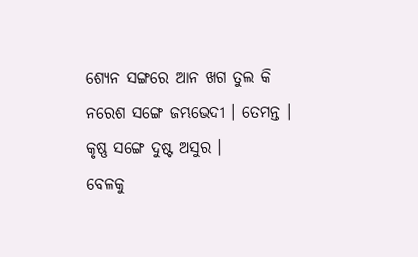ଶ୍ୟେନ ସଙ୍ଗରେ ଆନ ଖଗ ତୁଲ କି ନରେଶ ସଙ୍ଗେ ଜମ୍ଭଭେଦୀ । ତେମନ୍ତ ।
କୃଷ୍ଣ ସଙ୍ଗେ ଦୁଷ୍ଟ ଅସୁର ।
ବେଳକୁ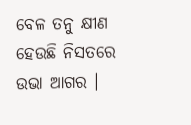ବେଳ ତନୁ କ୍ଷୀଣ ହେଉଛି ନିସତରେ ଉଭା ଆଗର ।